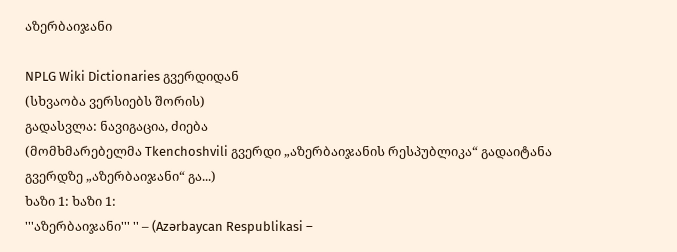აზერბაიჯანი

NPLG Wiki Dictionaries გვერდიდან
(სხვაობა ვერსიებს შორის)
გადასვლა: ნავიგაცია, ძიება
(მომხმარებელმა Tkenchoshvili გვერდი „აზერბაიჯანის რესპუბლიკა“ გადაიტანა გვერდზე „აზერბაიჯანი“ გა...)
ხაზი 1: ხაზი 1:
'''აზერბაიჯანი''' '' – (Azərbaycan Respublikasi –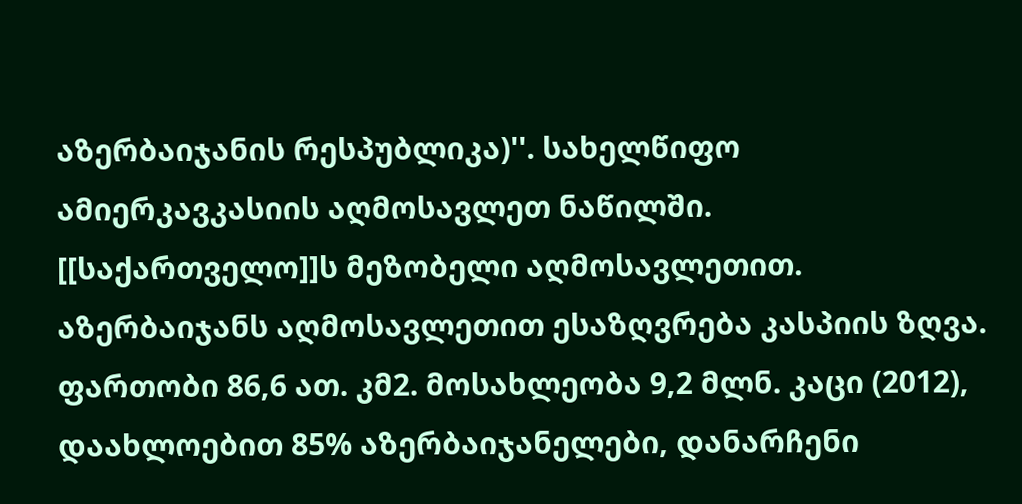აზერბაიჯანის რესპუბლიკა)''. სახელწიფო ამიერკავკასიის აღმოსავლეთ ნაწილში. [[საქართველო]]ს მეზობელი აღმოსავლეთით. აზერბაიჯანს აღმოსავლეთით ესაზღვრება კასპიის ზღვა. ფართობი 86,6 ათ. კმ2. მოსახლეობა 9,2 მლნ. კაცი (2012), დაახლოებით 85% აზერბაიჯანელები, დანარჩენი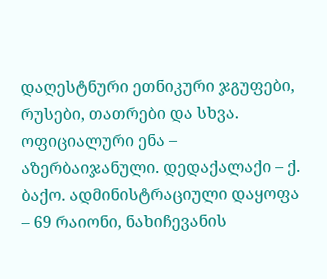დაღესტნური ეთნიკური ჯგუფები, რუსები, თათრები და სხვა. ოფიციალური ენა – აზერბაიჯანული. დედაქალაქი – ქ. ბაქო. ადმინისტრაციული დაყოფა – 69 რაიონი, ნახიჩევანის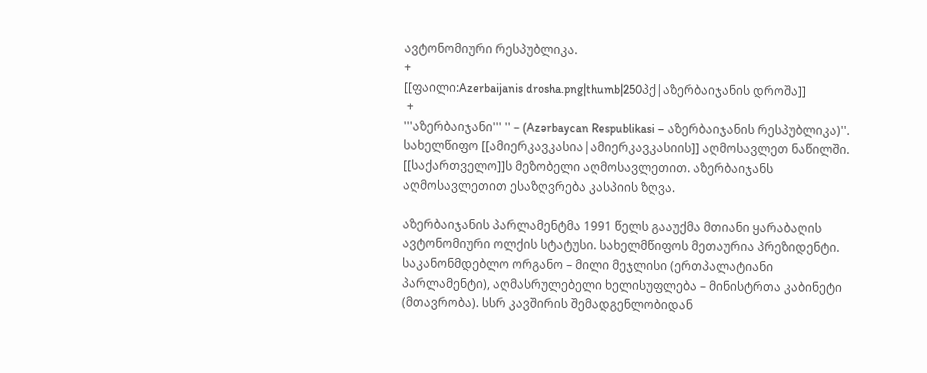ავტონომიური რესპუბლიკა.
+
[[ფაილი:Azerbaijanis drosha.png|thumb|250პქ|აზერბაიჯანის დროშა]]
 +
'''აზერბაიჯანი''' '' – (Azərbaycan Respublikasi – აზერბაიჯანის რესპუბლიკა)''. სახელწიფო [[ამიერკავკასია|ამიერკავკასიის]] აღმოსავლეთ ნაწილში. [[საქართველო]]ს მეზობელი აღმოსავლეთით. აზერბაიჯანს აღმოსავლეთით ესაზღვრება კასპიის ზღვა.

აზერბაიჯანის პარლამენტმა 1991 წელს გააუქმა მთიანი ყარაბაღის ავტონომიური ოლქის სტატუსი. სახელმწიფოს მეთაურია პრეზიდენტი. საკანონმდებლო ორგანო – მილი მეჯლისი (ერთპალატიანი პარლამენტი), აღმასრულებელი ხელისუფლება – მინისტრთა კაბინეტი (მთავრობა). სსრ კავშირის შემადგენლობიდან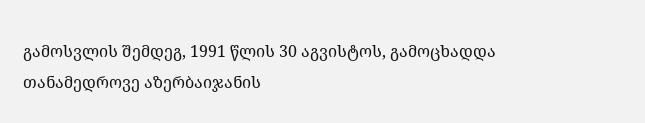გამოსვლის შემდეგ, 1991 წლის 30 აგვისტოს, გამოცხადდა თანამედროვე აზერბაიჯანის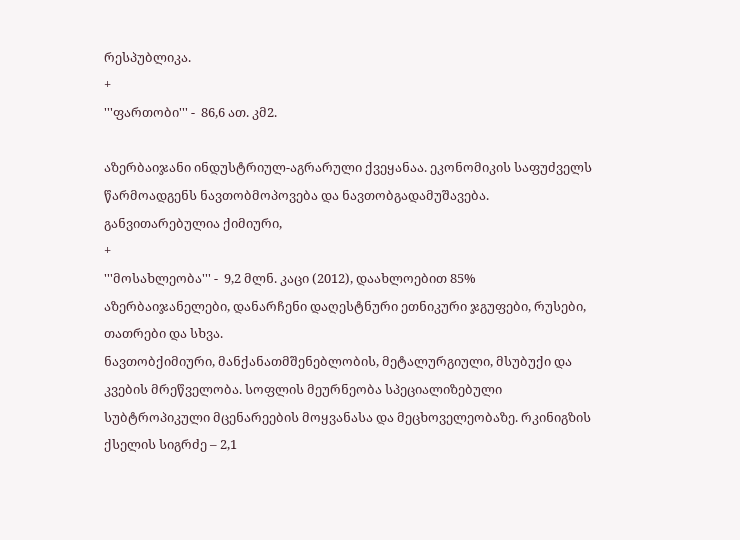რესპუბლიკა.
+
'''ფართობი''' -  86,6 ათ. კმ2.

აზერბაიჯანი ინდუსტრიულ-აგრარული ქვეყანაა. ეკონომიკის საფუძველს წარმოადგენს ნავთობმოპოვება და ნავთობგადამუშავება. განვითარებულია ქიმიური,
+
'''მოსახლეობა''' -  9,2 მლნ. კაცი (2012), დაახლოებით 85% აზერბაიჯანელები, დანარჩენი დაღესტნური ეთნიკური ჯგუფები, რუსები, თათრები და სხვა.
ნავთობქიმიური, მანქანათმშენებლობის, მეტალურგიული, მსუბუქი და კვების მრეწველობა. სოფლის მეურნეობა სპეციალიზებული სუბტროპიკული მცენარეების მოყვანასა და მეცხოველეობაზე. რკინიგზის ქსელის სიგრძე – 2,1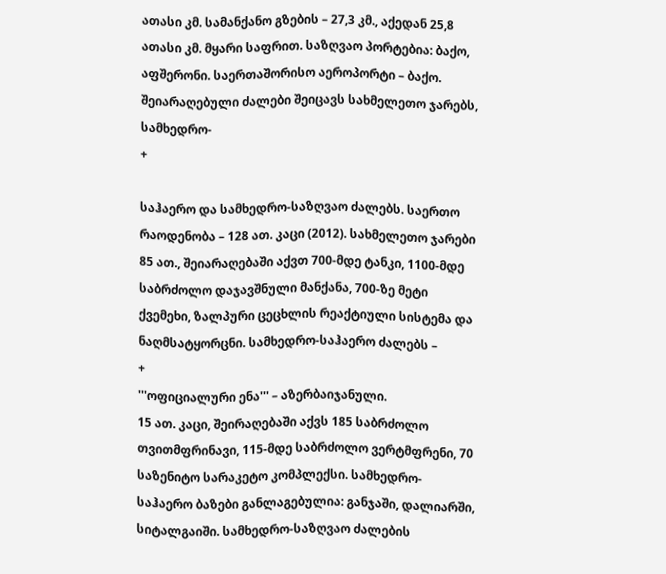ათასი კმ. სამანქანო გზების – 27,3 კმ., აქედან 25,8 ათასი კმ. მყარი საფრით. საზღვაო პორტებია: ბაქო, აფშერონი. საერთაშორისო აეროპორტი – ბაქო. შეიარაღებული ძალები შეიცავს სახმელეთო ჯარებს, სამხედრო-
+

საჰაერო და სამხედრო-საზღვაო ძალებს. საერთო რაოდენობა – 128 ათ. კაცი (2012). სახმელეთო ჯარები 85 ათ., შეიარაღებაში აქვთ 700-მდე ტანკი, 1100-მდე საბრძოლო დაჯავშნული მანქანა, 700-ზე მეტი ქვემეხი, ზალპური ცეცხლის რეაქტიული სისტემა და ნაღმსატყორცნი. სამხედრო-საჰაერო ძალებს –
+
'''ოფიციალური ენა''' – აზერბაიჯანული.
15 ათ. კაცი, შეირაღებაში აქვს 185 საბრძოლო თვითმფრინავი, 115-მდე საბრძოლო ვერტმფრენი, 70 საზენიტო სარაკეტო კომპლექსი. სამხედრო-საჰაერო ბაზები განლაგებულია: განჯაში, დალიარში, სიტალგაიში. სამხედრო-საზღვაო ძალების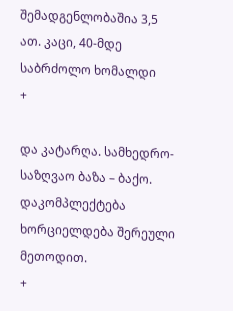შემადგენლობაშია 3,5 ათ. კაცი, 40-მდე საბრძოლო ხომალდი
+

და კატარღა. სამხედრო-საზღვაო ბაზა – ბაქო. დაკომპლექტება ხორციელდება შერეული მეთოდით.
+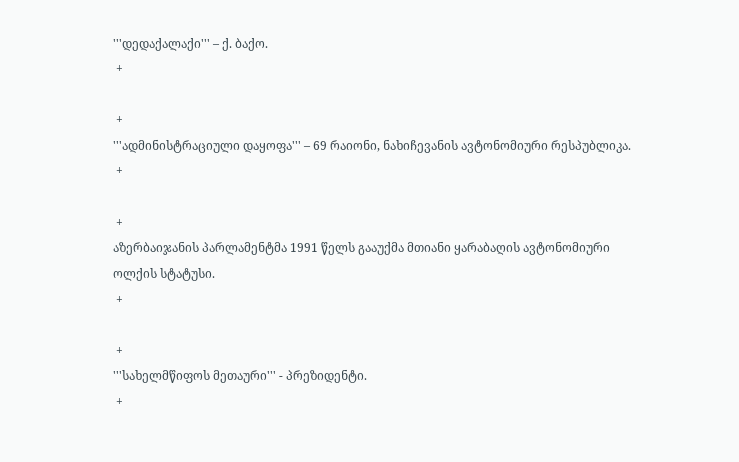'''დედაქალაქი''' – ქ. ბაქო.
 +

 +
'''ადმინისტრაციული დაყოფა''' – 69 რაიონი, ნახიჩევანის ავტონომიური რესპუბლიკა.
 +

 +
აზერბაიჯანის პარლამენტმა 1991 წელს გააუქმა მთიანი ყარაბაღის ავტონომიური ოლქის სტატუსი.
 +

 +
'''სახელმწიფოს მეთაური''' - პრეზიდენტი.
 +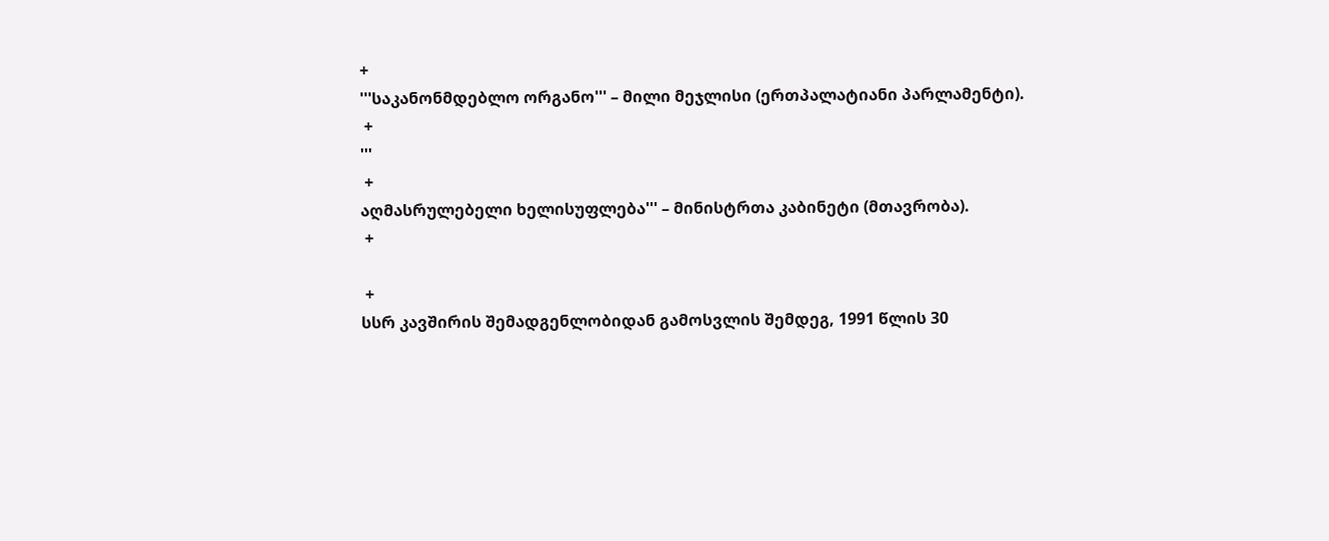+
'''საკანონმდებლო ორგანო''' – მილი მეჯლისი (ერთპალატიანი პარლამენტი).
 +
'''
 +
აღმასრულებელი ხელისუფლება''' – მინისტრთა კაბინეტი (მთავრობა).
 +

 +
სსრ კავშირის შემადგენლობიდან გამოსვლის შემდეგ, 1991 წლის 30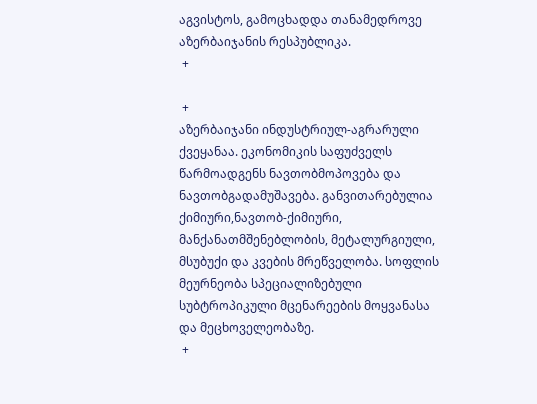აგვისტოს, გამოცხადდა თანამედროვე აზერბაიჯანის რესპუბლიკა.
 +

 +
აზერბაიჯანი ინდუსტრიულ-აგრარული ქვეყანაა. ეკონომიკის საფუძველს წარმოადგენს ნავთობმოპოვება და ნავთობგადამუშავება. განვითარებულია ქიმიური,ნავთობ-ქიმიური, მანქანათმშენებლობის, მეტალურგიული, მსუბუქი და კვების მრეწველობა. სოფლის მეურნეობა სპეციალიზებული სუბტროპიკული მცენარეების მოყვანასა და მეცხოველეობაზე.
 +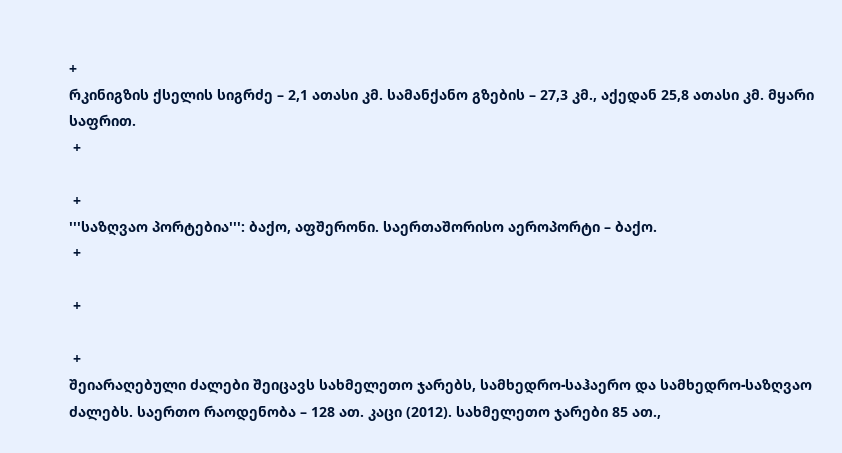+
რკინიგზის ქსელის სიგრძე – 2,1 ათასი კმ. სამანქანო გზების – 27,3 კმ., აქედან 25,8 ათასი კმ. მყარი საფრით.
 +

 +
'''საზღვაო პორტებია''': ბაქო, აფშერონი. საერთაშორისო აეროპორტი – ბაქო.
 +

 +

 +
შეიარაღებული ძალები შეიცავს სახმელეთო ჯარებს, სამხედრო-საჰაერო და სამხედრო-საზღვაო ძალებს. საერთო რაოდენობა – 128 ათ. კაცი (2012). სახმელეთო ჯარები 85 ათ.,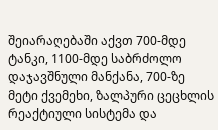შეიარაღებაში აქვთ 700-მდე ტანკი, 1100-მდე საბრძოლო დაჯავშნული მანქანა, 700-ზე მეტი ქვემეხი, ზალპური ცეცხლის რეაქტიული სისტემა და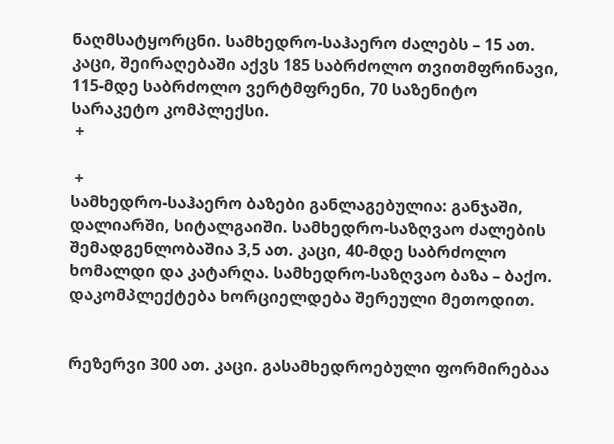ნაღმსატყორცნი. სამხედრო-საჰაერო ძალებს – 15 ათ. კაცი, შეირაღებაში აქვს 185 საბრძოლო თვითმფრინავი, 115-მდე საბრძოლო ვერტმფრენი, 70 საზენიტო სარაკეტო კომპლექსი.
 +

 +
სამხედრო-საჰაერო ბაზები განლაგებულია: განჯაში, დალიარში, სიტალგაიში. სამხედრო-საზღვაო ძალების შემადგენლობაშია 3,5 ათ. კაცი, 40-მდე საბრძოლო ხომალდი და კატარღა. სამხედრო-საზღვაო ბაზა – ბაქო. დაკომპლექტება ხორციელდება შერეული მეთოდით.


რეზერვი 300 ათ. კაცი. გასამხედროებული ფორმირებაა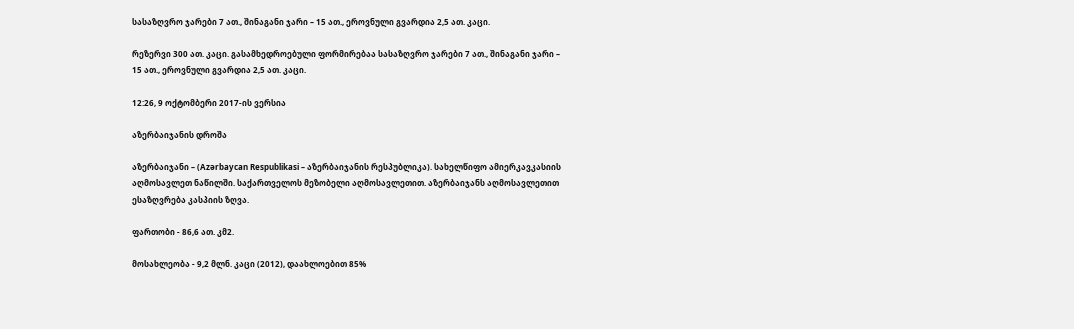სასაზღვრო ჯარები 7 ათ., შინაგანი ჯარი – 15 ათ., ეროვნული გვარდია 2,5 ათ. კაცი.

რეზერვი 300 ათ. კაცი. გასამხედროებული ფორმირებაა სასაზღვრო ჯარები 7 ათ., შინაგანი ჯარი – 15 ათ., ეროვნული გვარდია 2,5 ათ. კაცი.

12:26, 9 ოქტომბერი 2017-ის ვერსია

აზერბაიჯანის დროშა

აზერბაიჯანი – (Azərbaycan Respublikasi – აზერბაიჯანის რესპუბლიკა). სახელწიფო ამიერკავკასიის აღმოსავლეთ ნაწილში. საქართველოს მეზობელი აღმოსავლეთით. აზერბაიჯანს აღმოსავლეთით ესაზღვრება კასპიის ზღვა.

ფართობი - 86,6 ათ. კმ2.

მოსახლეობა - 9,2 მლნ. კაცი (2012), დაახლოებით 85%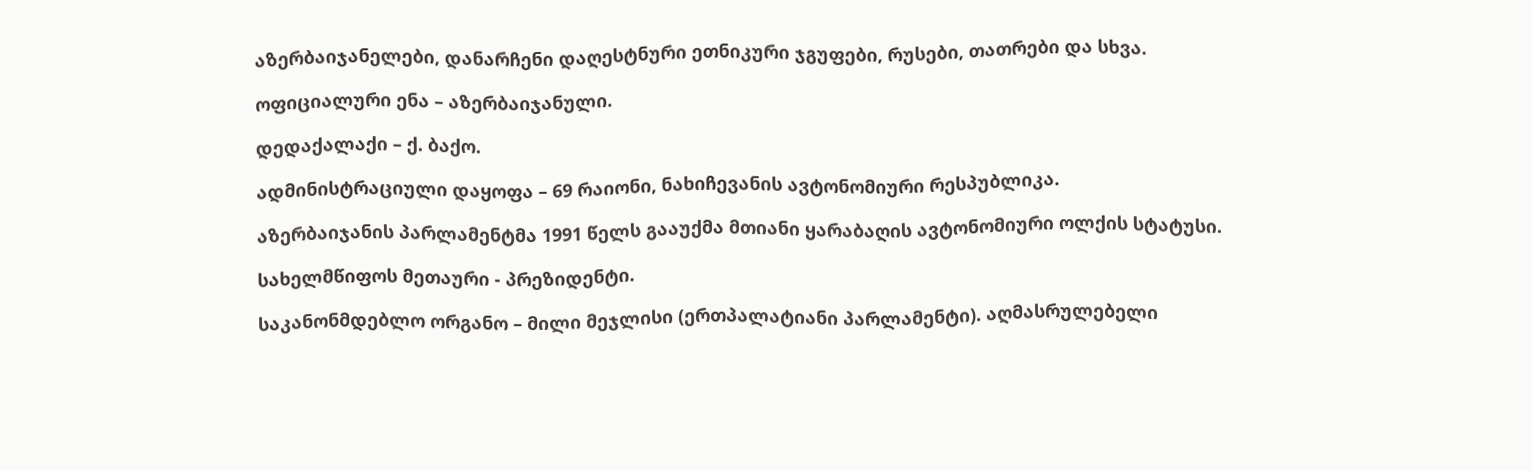აზერბაიჯანელები, დანარჩენი დაღესტნური ეთნიკური ჯგუფები, რუსები, თათრები და სხვა.

ოფიციალური ენა – აზერბაიჯანული.

დედაქალაქი – ქ. ბაქო.

ადმინისტრაციული დაყოფა – 69 რაიონი, ნახიჩევანის ავტონომიური რესპუბლიკა.

აზერბაიჯანის პარლამენტმა 1991 წელს გააუქმა მთიანი ყარაბაღის ავტონომიური ოლქის სტატუსი.

სახელმწიფოს მეთაური - პრეზიდენტი.

საკანონმდებლო ორგანო – მილი მეჯლისი (ერთპალატიანი პარლამენტი). აღმასრულებელი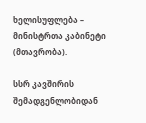ხელისუფლება – მინისტრთა კაბინეტი (მთავრობა).

სსრ კავშირის შემადგენლობიდან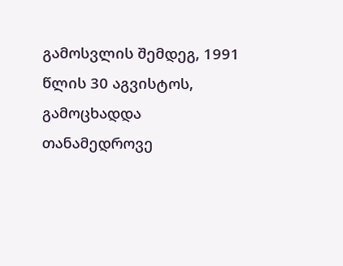გამოსვლის შემდეგ, 1991 წლის 30 აგვისტოს, გამოცხადდა თანამედროვე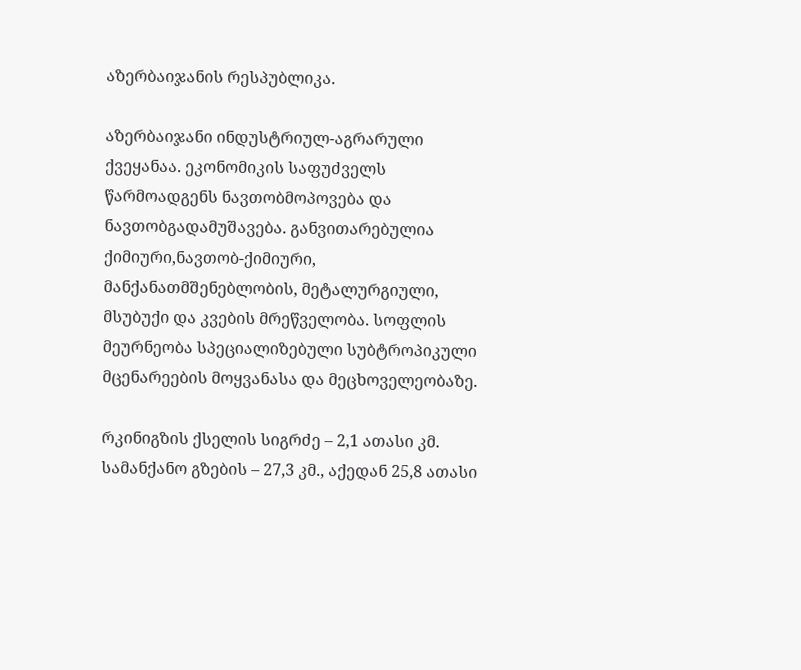აზერბაიჯანის რესპუბლიკა.

აზერბაიჯანი ინდუსტრიულ-აგრარული ქვეყანაა. ეკონომიკის საფუძველს წარმოადგენს ნავთობმოპოვება და ნავთობგადამუშავება. განვითარებულია ქიმიური,ნავთობ-ქიმიური, მანქანათმშენებლობის, მეტალურგიული, მსუბუქი და კვების მრეწველობა. სოფლის მეურნეობა სპეციალიზებული სუბტროპიკული მცენარეების მოყვანასა და მეცხოველეობაზე.

რკინიგზის ქსელის სიგრძე – 2,1 ათასი კმ. სამანქანო გზების – 27,3 კმ., აქედან 25,8 ათასი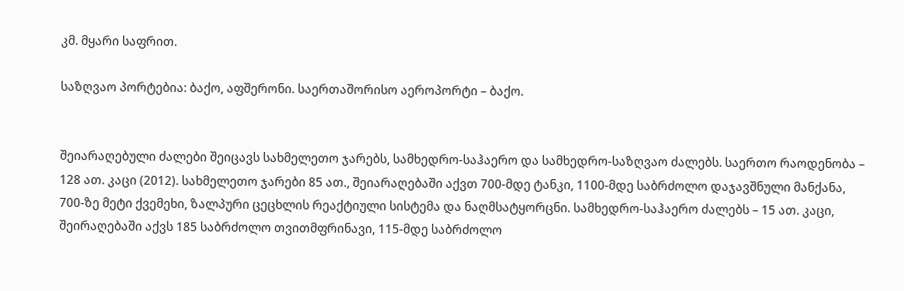კმ. მყარი საფრით.

საზღვაო პორტებია: ბაქო, აფშერონი. საერთაშორისო აეროპორტი – ბაქო.


შეიარაღებული ძალები შეიცავს სახმელეთო ჯარებს, სამხედრო-საჰაერო და სამხედრო-საზღვაო ძალებს. საერთო რაოდენობა – 128 ათ. კაცი (2012). სახმელეთო ჯარები 85 ათ., შეიარაღებაში აქვთ 700-მდე ტანკი, 1100-მდე საბრძოლო დაჯავშნული მანქანა, 700-ზე მეტი ქვემეხი, ზალპური ცეცხლის რეაქტიული სისტემა და ნაღმსატყორცნი. სამხედრო-საჰაერო ძალებს – 15 ათ. კაცი, შეირაღებაში აქვს 185 საბრძოლო თვითმფრინავი, 115-მდე საბრძოლო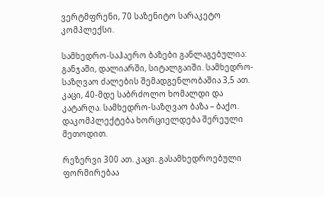ვერტმფრენი, 70 საზენიტო სარაკეტო კომპლექსი.

სამხედრო-საჰაერო ბაზები განლაგებულია: განჯაში, დალიარში, სიტალგაიში. სამხედრო-საზღვაო ძალების შემადგენლობაშია 3,5 ათ. კაცი, 40-მდე საბრძოლო ხომალდი და კატარღა. სამხედრო-საზღვაო ბაზა – ბაქო. დაკომპლექტება ხორციელდება შერეული მეთოდით.

რეზერვი 300 ათ. კაცი. გასამხედროებული ფორმირებაა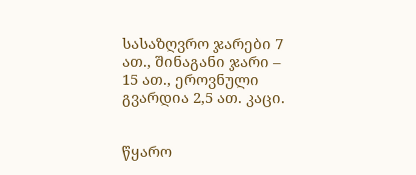სასაზღვრო ჯარები 7 ათ., შინაგანი ჯარი – 15 ათ., ეროვნული გვარდია 2,5 ათ. კაცი.


წყარო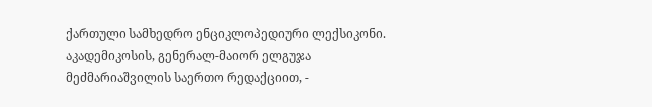ქართული სამხედრო ენციკლოპედიური ლექსიკონი. აკადემიკოსის, გენერალ-მაიორ ელგუჯა მეძმარიაშვილის საერთო რედაქციით, -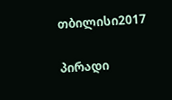თბილისი2017

პირადი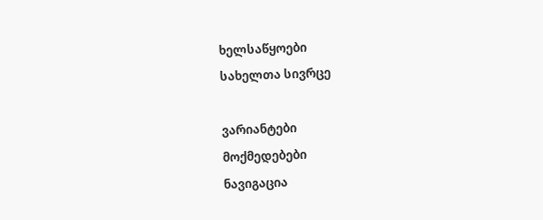ხელსაწყოები
სახელთა სივრცე

ვარიანტები
მოქმედებები
ნავიგაცია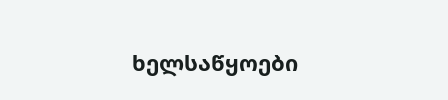ხელსაწყოები